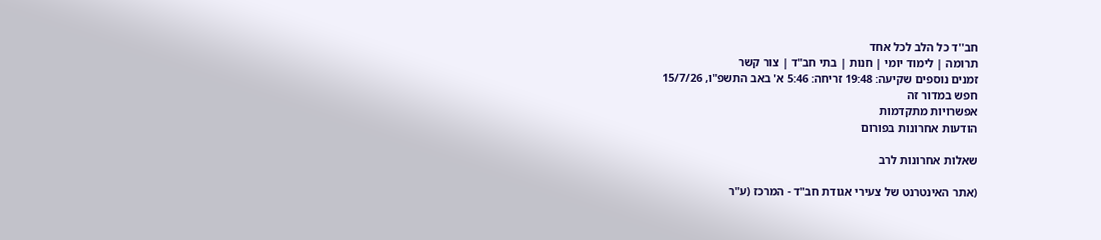חב''ד כל הלב לכל אחד
תרומה | לימוד יומי | חנות | בתי חב"ד | צור קשר
זמנים נוספים שקיעה: 19:48 זריחה: 5:46 א' באב התשפ"ו, 15/7/26
חפש במדור זה
אפשרויות מתקדמות
הודעות אחרונות בפורום

שאלות אחרונות לרב

(אתר האינטרנט של צעירי אגודת חב"ד - המרכז (ע"ר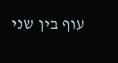עוף בין שני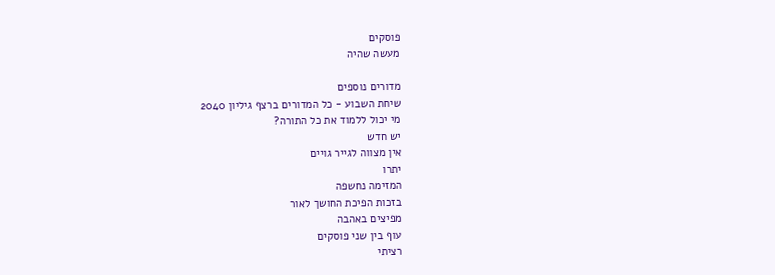פוסקים
מעשה שהיה

מדורים נוספים
שיחת השבוע - כל המדורים ברצף גיליון 2040
מי יכול ללמוד את כל התורה?
יש חדש
אין מצווה לגייר גויים
יתרו
המזימה נחשפה
בזכות הפיכת החושך לאור
מפיצים באהבה
עוף בין שני פוסקים
רציתי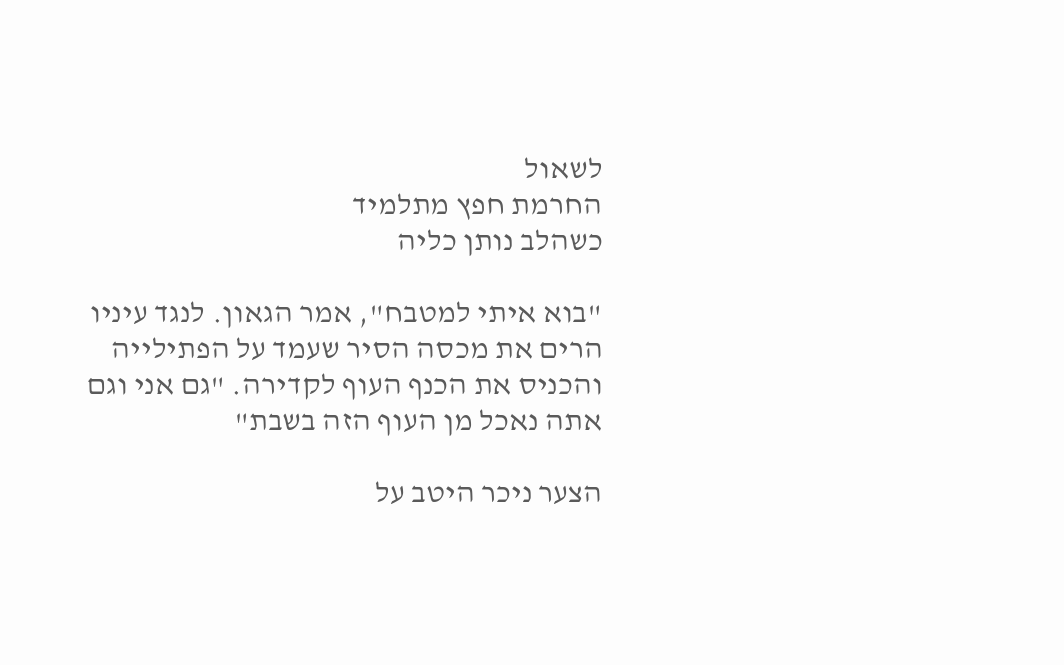לשאול
החרמת חפץ מתלמיד
כשהלב נותן כליה

"בוא איתי למטבח", אמר הגאון. לנגד עיניו הרים את מכסה הסיר שעמד על הפתילייה והכניס את הכנף העוף לקדירה. "גם אני וגם אתה נאכל מן העוף הזה בשבת"

הצער ניכר היטב על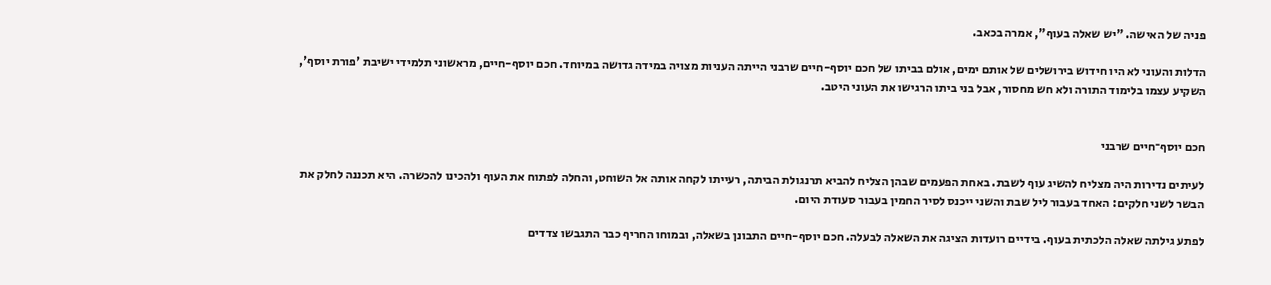פניה של האישה. "יש שאלה בעוף", אמרה בכאב.

הדלות והעוני לא היו חידוש בירושלים של אותם ימים, אולם בביתו של חכם יוסף-חיים שרבני הייתה העניות מצויה במידה גדושה במיוחד. חכם יוסף-חיים, מראשוני תלמידי ישיבת 'פורת יוסף', השקיע עצמו בלימוד התורה ולא חש מחסור, אבל בני ביתו הרגישו את העוני היטב.


חכם יוסף־חיים שרבני

לעיתים נדירות היה מצליח להשיג עוף לשבת. באחת הפעמים שבהן הצליח להביא תרנגולת הביתה, רעייתו לקחה אותה אל השוחט, והחלה לפתוח את העוף ולהכינו להכשרה. היא תכננה לחלק את הבשר לשני חלקים: האחד בעבור ליל שבת והשני ייכנס לסיר החמין בעבור סעודת היום.

לפתע גילתה שאלה הלכתית בעוף. בידיים רועדות הציגה את השאלה לבעלה. חכם יוסף-חיים התבונן בשאלה, ובמוחו החריף כבר התגבשו צדדים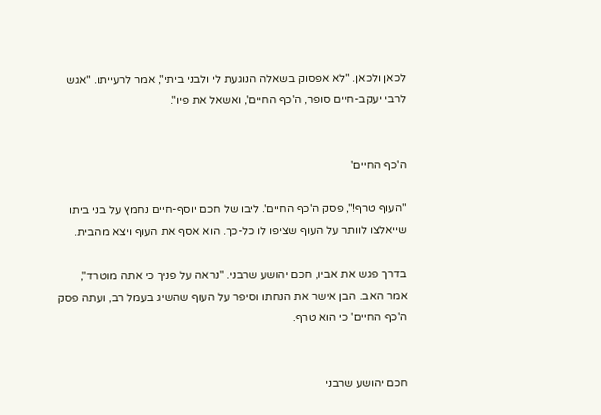לכאן ולכאן. "לא אפסוק בשאלה הנוגעת לי ולבני ביתי", אמר לרעייתו. "אגש לרבי יעקב-חיים סופר, ה'כף החיים', ואשאל את פיו".


ה'כף החיים'

"העוף טרף!", פסק ה'כף החיים'. ליבו של חכם יוסף-חיים נחמץ על בני ביתו שייאלצו לוותר על העוף שציפו לו כל-כך. הוא אסף את העוף ויצא מהבית.

בדרך פגש את אביו, חכם יהושע שרבני. "נראה על פניך כי אתה מוטרד", אמר האב. הבן אישר את הנחתו וסיפר על העוף שהשיג בעמל רב, ועתה פסק ה'כף החיים' כי הוא טרף.


חכם יהושע שרבני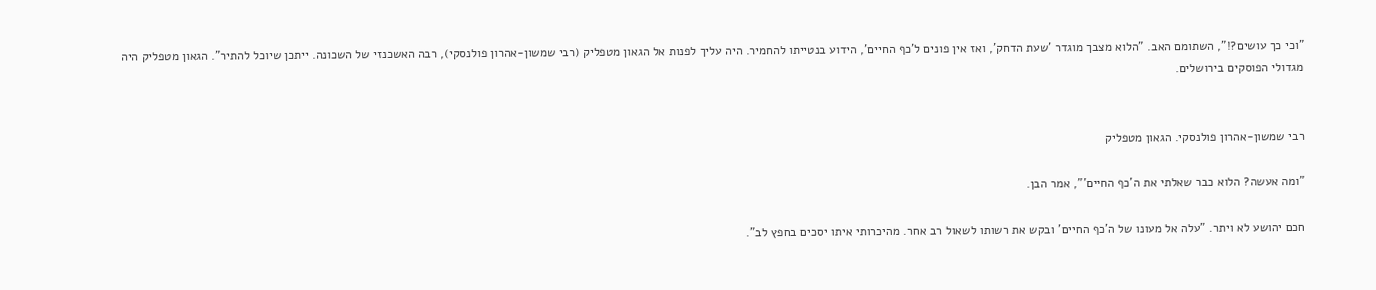"וכי כך עושים?!", השתומם האב. "הלוא מצבך מוגדר 'שעת הדחק', ואז אין פונים ל'כף החיים', הידוע בנטייתו להחמיר. היה עליך לפנות אל הגאון מטפליק (רבי שמשון-אהרון פולנסקי), רבה האשכנזי של השכונה. ייתכן שיוכל להתיר". הגאון מטפליק היה מגדולי הפוסקים בירושלים.


רבי שמשון-אהרון פולנסקי. הגאון מטפליק

"ומה אעשה? הלוא כבר שאלתי את ה'כף החיים'", אמר הבן.

חכם יהושע לא ויתר. "עלה אל מעונו של ה'כף החיים' ובקש את רשותו לשאול רב אחר. מהיכרותי איתו יסכים בחפץ לב".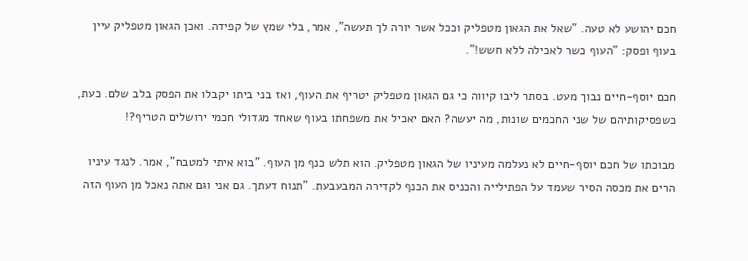חכם יהושע לא טעה. "שאל את הגאון מטפליק וככל אשר יורה לך תעשה", אמר, בלי שמץ של קפידה. ואכן הגאון מטפליק עיין בעוף ופסק: "העוף כשר לאכילה ללא חשש!".

חכם יוסף-חיים נבוך מעט. בסתר ליבו קיווה כי גם הגאון מטפליק יטריף את העוף, ואז בני ביתו יקבלו את הפסק בלב שלם. כעת, כשפסיקותיהם של שני החכמים שונות, מה יעשה? האם יאכיל את משפחתו בעוף שאחד מגדולי חכמי ירושלים הטריף?!

מבוכתו של חכם יוסף-חיים לא נעלמה מעיניו של הגאון מטפליק. הוא תלש כנף מן העוף. "בוא איתי למטבח", אמר. לנגד עיניו הרים את מכסה הסיר שעמד על הפתילייה והכניס את הכנף לקדירה המבעבעת. "תנוח דעתך. גם אני וגם אתה נאכל מן העוף הזה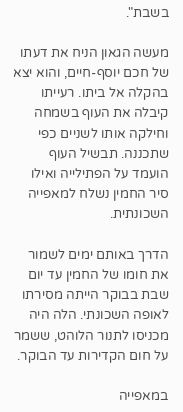בשבת".

מעשה הגאון הניח את דעתו של חכם יוסף-חיים, והוא יצא בהקלה אל ביתו. רעייתו קיבלה את העוף בשמחה וחילקה אותו לשניים כפי שתכננה. תבשיל העוף הועמד על הפתילייה ואילו סיר החמין נשלח למאפייה השכונתית.

הדרך באותם ימים לשמור את חומו של החמין עד יום שבת בבוקר הייתה מסירתו לאופה השכונתי. הלה היה מכניסו לתנור הלוהט, ששמר על חום הקדירות עד הבוקר.

במאפייה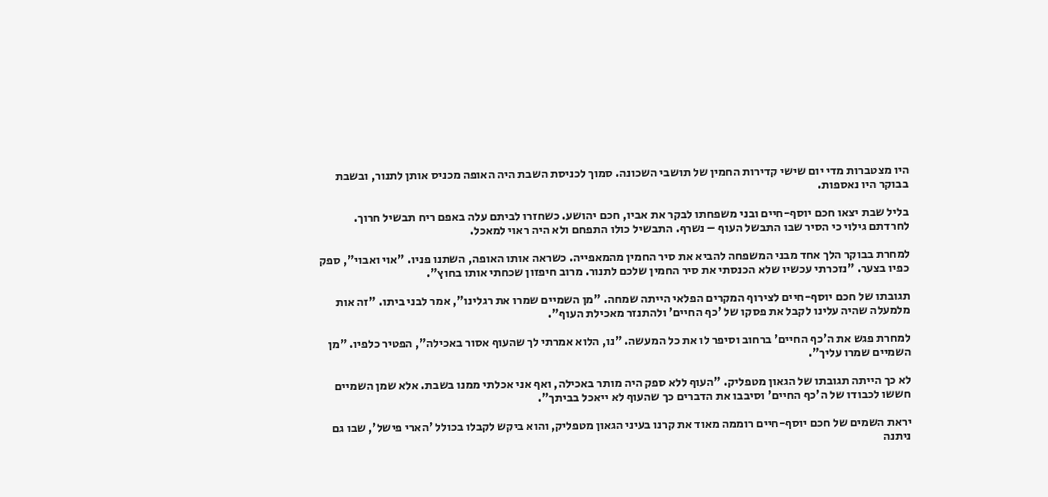היו מצטברות מדי יום שישי קדירות החמין של תושבי השכונה. סמוך לכניסת השבת היה האופה מכניס אותן לתנור, ובשבת בבוקר היו נאספות.

בליל שבת יצאו חכם יוסף-חיים ובני משפחתו לבקר את אביו, חכם יהושע. כשחזרו לביתם עלה באפם ריח תבשיל חרוך. לחרדתם גילוי כי הסיר שבו התבשל העוף – נשרף. התבשיל כולו התפחם ולא היה ראוי למאכל.

למחרת בבוקר הלך אחד מבני המשפחה להביא את סיר החמין מהמאפייה. כשראה אותו האופה, השתנו פניו. "אוי ואבוי", ספק כפיו בצער. "נזכרתי עכשיו שלא הכנסתי את סיר החמין שלכם לתנור. מרוב חיפזון שכחתי אותו בחוץ".

תגובתו של חכם יוסף-חיים לצירוף המקרים הפלאי הייתה שמחה. "מן השמיים שמרו את רגלינו", אמר לבני ביתו. "זה אות מלמעלה שהיה עלינו לקבל את פסקו של 'כף החיים' ולהתנזר מאכילת העוף".

למחרת פגש את ה'כף החיים' ברחוב וסיפר לו את כל המעשה. "נו, הלוא אמרתי לך שהעוף אסור באכילה", הפטיר כלפיו. "מן השמיים שמרו עליך".

לא כך הייתה תגובתו של הגאון מטפליק. "העוף ללא ספק היה מותר באכילה, ואף אני אכלתי ממנו בשבת. אלא שמן השמיים חששו לכבודו של ה'כף החיים' וסיבבו את הדברים כך שהעוף לא ייאכל בביתך".

יראת השמים של חכם יוסף-חיים רוממה מאוד את קרנו בעיני הגאון מטפליק, והוא ביקש לקבלו בכולל 'הארי פישל', שבו גם ניתנה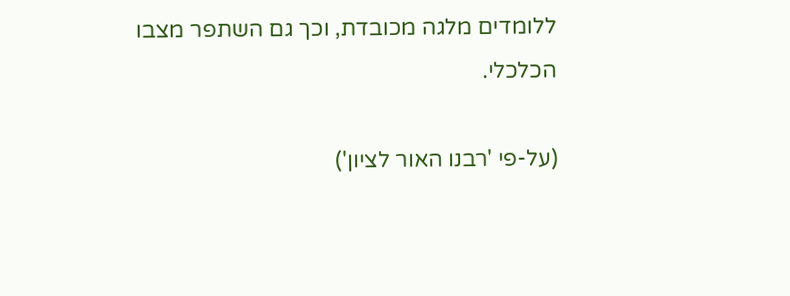ללומדים מלגה מכובדת, וכך גם השתפר מצבו הכלכלי.

(על-פי 'רבנו האור לציון')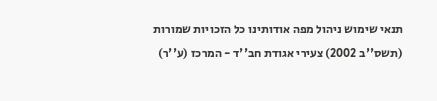תנאי שימוש ניהול מפה אודותינו כל הזכויות שמורות (תשס''ב 2002) צעירי אגודת חב''ד - המרכז (ע''ר)